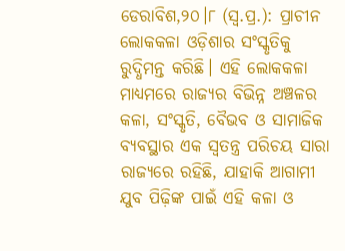ଡେରାବିଶ,୨୦।୮ (ସ୍ବ.ପ୍ର.): ପ୍ରାଚୀନ ଲୋକକଳା ଓଡ଼ିଶାର ସଂସ୍କୃତିକୁ ରୁଦ୍ଧିମନ୍ତ କରିଛି। ଏହି ଲୋକକଳା ମାଧ୍ୟମରେ ରାଜ୍ୟର ବିଭିନ୍ନ ଅଞ୍ଚଳର କଳା, ସଂସ୍କୃତି, ବୈଭବ ଓ ସାମାଜିକ ବ୍ୟବସ୍ଥାର ଏକ ସ୍ବତନ୍ତ୍ର ପରିଚୟ ସାରା ରାଜ୍ୟରେ ରହିଛି, ଯାହାକି ଆଗାମୀ ଯୁବ ପିଢ଼ିଙ୍କ ପାଇଁ ଏହି କଳା ଓ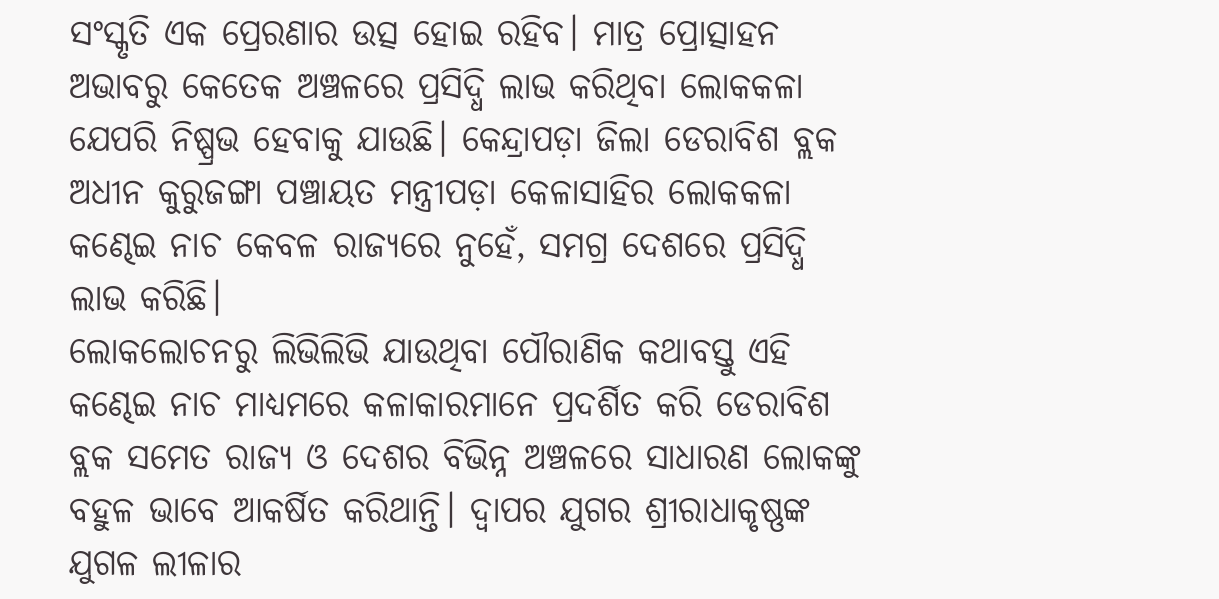ସଂସ୍କୃତି ଏକ ପ୍ରେରଣାର ଉତ୍ସ ହୋଇ ରହିବ। ମାତ୍ର ପ୍ରୋତ୍ସାହନ ଅଭାବରୁ କେତେକ ଅଞ୍ଚଳରେ ପ୍ରସିଦ୍ଧି ଲାଭ କରିଥିବା ଲୋକକଳା ଯେପରି ନିଷ୍ପ୍ରଭ ହେବାକୁ ଯାଉଛି। କେନ୍ଦ୍ରାପଡ଼ା ଜିଲା ଡେରାବିଶ ବ୍ଲକ ଅଧୀନ କୁରୁଜଙ୍ଗା ପଞ୍ଚାୟତ ମନ୍ତ୍ରୀପଡ଼ା କେଳାସାହିର ଲୋକକଳା କଣ୍ଢେଇ ନାଚ କେବଳ ରାଜ୍ୟରେ ନୁହେଁ, ସମଗ୍ର ଦେଶରେ ପ୍ରସିଦ୍ଧି ଲାଭ କରିଛି।
ଲୋକଲୋଚନରୁ ଲିଭିଲିଭି ଯାଉଥିବା ପୌରାଣିକ କଥାବସ୍ତୁ ଏହି କଣ୍ଢେଇ ନାଚ ମାଧ୍ୟମରେ କଳାକାରମାନେ ପ୍ରଦର୍ଶିତ କରି ଡେରାବିଶ ବ୍ଲକ ସମେତ ରାଜ୍ୟ ଓ ଦେଶର ବିଭିନ୍ନ ଅଞ୍ଚଳରେ ସାଧାରଣ ଲୋକଙ୍କୁ ବହୁଳ ଭାବେ ଆକର୍ଷିତ କରିଥାନ୍ତି। ଦ୍ୱାପର ଯୁଗର ଶ୍ରୀରାଧାକୃଷ୍ଣଙ୍କ ଯୁଗଳ ଲୀଳାର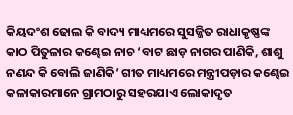କିୟଦଂଶ ଢୋଲ କି ବାଦ୍ୟ ମାଧ୍ୟମରେ ସୁସଜ୍ଜିତ ରାଧାକୃଷ୍ଣଙ୍କ କାଠ ପିତୁଳାର କଣ୍ଢେଇ ନାଚ ‘ବାଟ ଛାଡ଼ ନାଗର ପାଣିକି, ଶାଶୁ ନଣନ୍ଦ କି ବୋଲି ଜାଣିକି’ ଗୀତ ମାଧ୍ୟମରେ ମନ୍ତ୍ରୀପଡ଼ାର କଣ୍ଢେଇ କଳାକାରମାନେ ଗ୍ରାମଠାରୁ ସହରଯାଏ ଲୋକାଦୃତ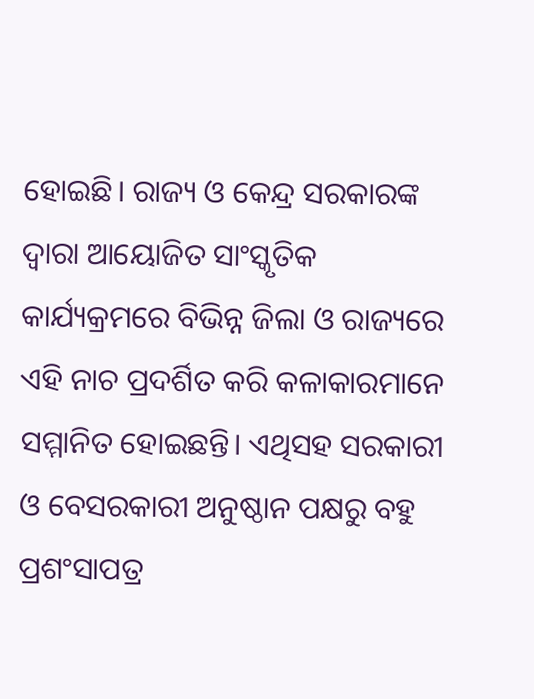ହୋଇଛି। ରାଜ୍ୟ ଓ କେନ୍ଦ୍ର ସରକାରଙ୍କ ଦ୍ୱାରା ଆୟୋଜିତ ସାଂସ୍କୃତିକ କାର୍ଯ୍ୟକ୍ରମରେ ବିଭିନ୍ନ ଜିଲା ଓ ରାଜ୍ୟରେ ଏହି ନାଚ ପ୍ରଦର୍ଶିତ କରି କଳାକାରମାନେ ସମ୍ମାନିତ ହୋଇଛନ୍ତି। ଏଥିସହ ସରକାରୀ ଓ ବେସରକାରୀ ଅନୁଷ୍ଠାନ ପକ୍ଷରୁ ବହୁ ପ୍ରଶଂସାପତ୍ର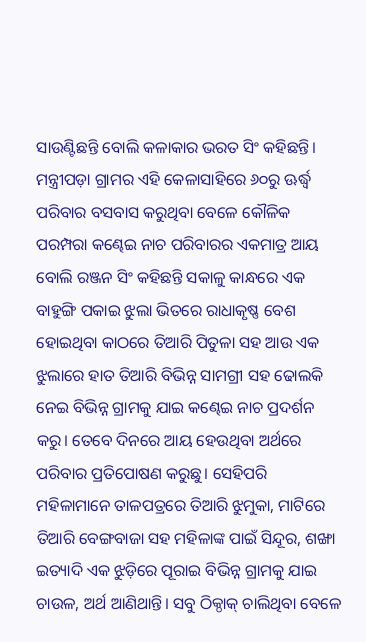ସାଉଣ୍ଟିଛନ୍ତି ବୋଲି କଳାକାର ଭରତ ସିଂ କହିଛନ୍ତି। ମନ୍ତ୍ରୀପଡ଼ା ଗ୍ରାମର ଏହି କେଳାସାହିରେ ୬୦ରୁ ଊର୍ଦ୍ଧ୍ୱ ପରିବାର ବସବାସ କରୁଥିବା ବେଳେ କୌଳିକ ପରମ୍ପରା କଣ୍ଢେଇ ନାଚ ପରିବାରର ଏକମାତ୍ର ଆୟ ବୋଲି ରଞ୍ଜନ ସିଂ କହିଛନ୍ତି ସକାଳୁ କାନ୍ଧରେ ଏକ ବାହୁଙ୍ଗି ପକାଇ ଝୁଲା ଭିତରେ ରାଧାକୃଷ୍ଣ ବେଶ ହୋଇଥିବା କାଠରେ ତିଆରି ପିତୁଳା ସହ ଆଉ ଏକ ଝୁଲାରେ ହାତ ତିଆରି ବିଭିନ୍ନ ସାମଗ୍ରୀ ସହ ଢୋଲକି ନେଇ ବିଭିନ୍ନ ଗ୍ରାମକୁ ଯାଇ କଣ୍ଢେଇ ନାଚ ପ୍ରଦର୍ଶନ କରୁ। ତେବେ ଦିନରେ ଆୟ ହେଉଥିବା ଅର୍ଥରେ ପରିବାର ପ୍ରତିପୋଷଣ କରୁଛୁ। ସେହିପରି ମହିଳାମାନେ ତାଳପତ୍ରରେ ତିଆରି ଝୁମୁକା, ମାଟିରେ ତିଆରି ବେଙ୍ଗବାଜା ସହ ମହିଳାଙ୍କ ପାଇଁ ସିନ୍ଦୂର, ଶଙ୍ଖା ଇତ୍ୟାଦି ଏକ ଝୁଡ଼ିରେ ପୂରାଇ ବିଭିନ୍ନ ଗ୍ରାମକୁ ଯାଇ ଚାଉଳ, ଅର୍ଥ ଆଣିଥାନ୍ତି। ସବୁ ଠିକ୍ଠାକ୍ ଚାଲିଥିବା ବେଳେ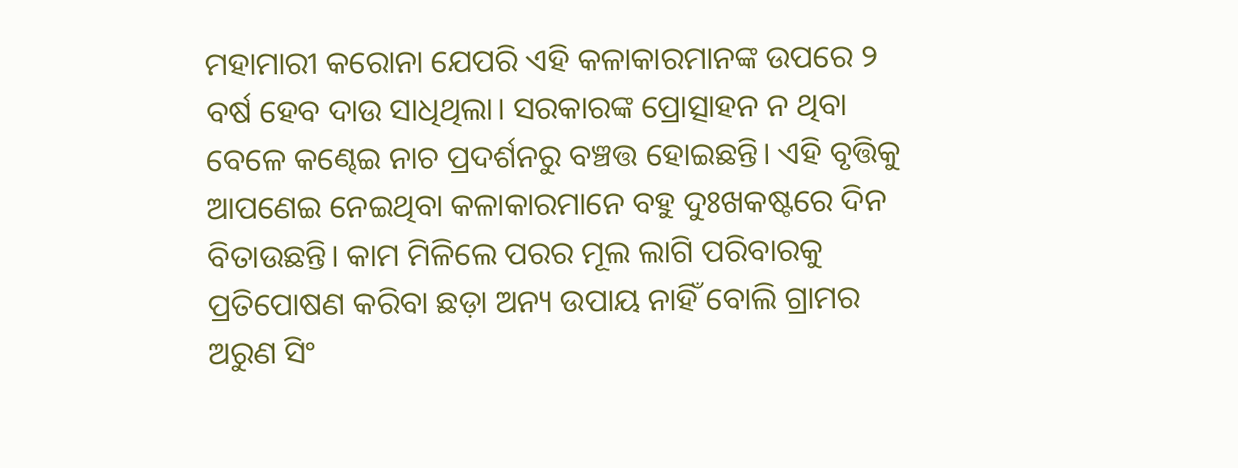ମହାମାରୀ କରୋନା ଯେପରି ଏହି କଳାକାରମାନଙ୍କ ଉପରେ ୨ ବର୍ଷ ହେବ ଦାଉ ସାଧିଥିଲା। ସରକାରଙ୍କ ପ୍ରୋତ୍ସାହନ ନ ଥିବା ବେଳେ କଣ୍ଢେଇ ନାଚ ପ୍ରଦର୍ଶନରୁ ବଞ୍ଚତ୍ତ ହୋଇଛନ୍ତି। ଏହି ବୃତ୍ତିକୁ ଆପଣେଇ ନେଇଥିବା କଳାକାରମାନେ ବହୁ ଦୁଃଖକଷ୍ଟରେ ଦିନ ବିତାଉଛନ୍ତି। କାମ ମିଳିଲେ ପରର ମୂଲ ଲାଗି ପରିବାରକୁ ପ୍ରତିପୋଷଣ କରିବା ଛଡ଼ା ଅନ୍ୟ ଉପାୟ ନାହିଁ ବୋଲି ଗ୍ରାମର ଅରୁଣ ସିଂ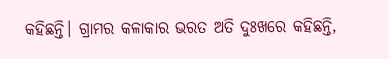କହିଛନ୍ତି। ଗ୍ରାମର କଳାକାର ଭରତ ଅତି ଦୁଃଖରେ କହିଛନ୍ତି,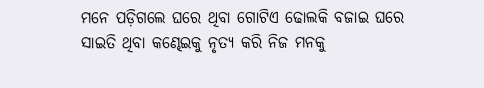ମନେ ପଡ଼ିଗଲେ ଘରେ ଥିବା ଗୋଟିଏ ଢୋଲକି ବଜାଇ ଘରେ ସାଇତି ଥିବା କଣ୍ଢେଇକୁ ନୃତ୍ୟ କରି ନିଜ ମନକୁ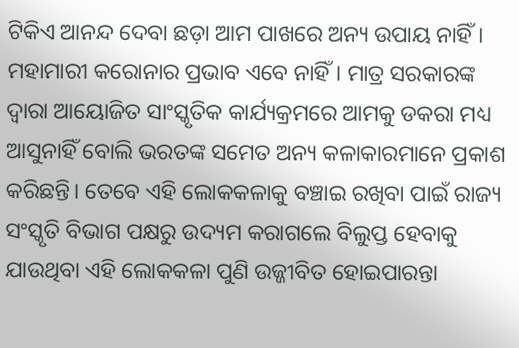ଟିକିଏ ଆନନ୍ଦ ଦେବା ଛଡ଼ା ଆମ ପାଖରେ ଅନ୍ୟ ଉପାୟ ନାହିଁ। ମହାମାରୀ କରୋନାର ପ୍ରଭାବ ଏବେ ନାହିଁ। ମାତ୍ର ସରକାରଙ୍କ ଦ୍ୱାରା ଆୟୋଜିତ ସାଂସ୍କୃତିକ କାର୍ଯ୍ୟକ୍ରମରେ ଆମକୁ ଡକରା ମଧ୍ୟ ଆସୁନାହିଁ ବୋଲି ଭରତଙ୍କ ସମେତ ଅନ୍ୟ କଳାକାରମାନେ ପ୍ରକାଶ କରିଛନ୍ତି। ତେବେ ଏହି ଲୋକକଳାକୁ ବଞ୍ଚାଇ ରଖିବା ପାଇଁ ରାଜ୍ୟ ସଂସ୍କୃତି ବିଭାଗ ପକ୍ଷରୁ ଉଦ୍ୟମ କରାଗଲେ ବିଲୁପ୍ତ ହେବାକୁ ଯାଉଥିବା ଏହି ଲୋକକଳା ପୁଣି ଉଜ୍ଜୀବିତ ହୋଇପାରନ୍ତା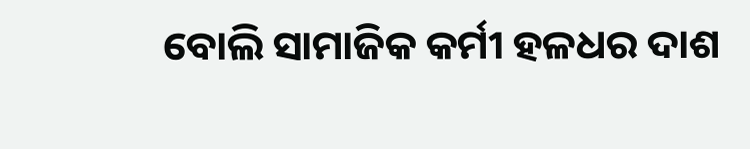ବୋଲି ସାମାଜିକ କର୍ମୀ ହଳଧର ଦାଶ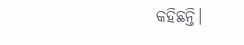କହିଛନ୍ତି।